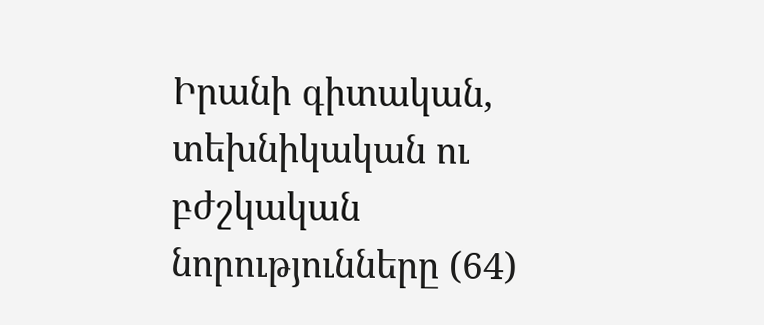Իրանի գիտական, տեխնիկական ու բժշկական նորությունները (64)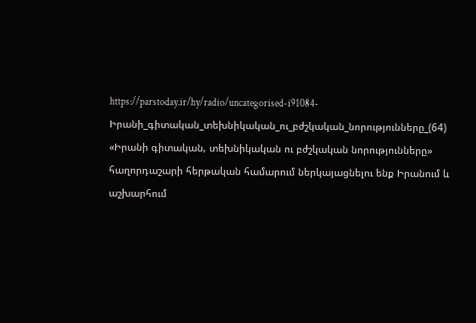https://parstoday.ir/hy/radio/uncategorised-i91084-Իրանի_գիտական_տեխնիկական_ու_բժշկական_նորությունները_(64)
«Իրանի գիտական, տեխնիկական ու բժշկական նորությունները» հաղորդաշարի հերթական համարում ներկայացնելու ենք Իրանում և աշխարհում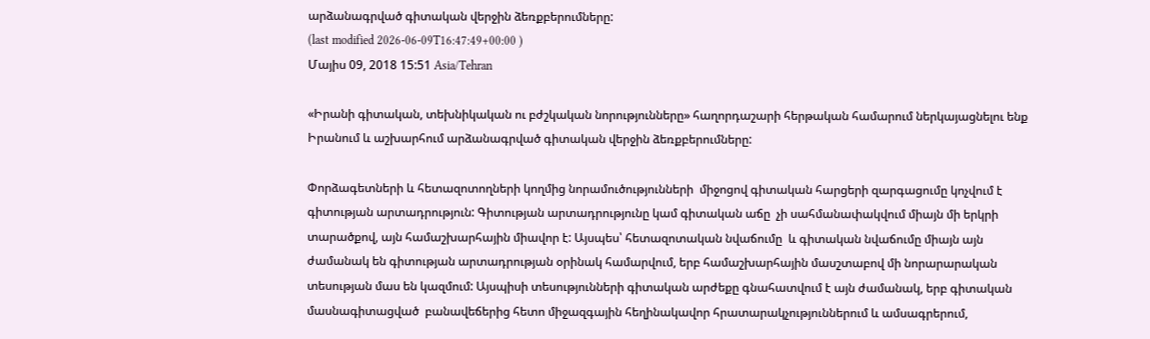արձանագրված գիտական վերջին ձեռքբերումները:
(last modified 2026-06-09T16:47:49+00:00 )
Մայիս 09, 2018 15:51 Asia/Tehran

«Իրանի գիտական, տեխնիկական ու բժշկական նորությունները» հաղորդաշարի հերթական համարում ներկայացնելու ենք Իրանում և աշխարհում արձանագրված գիտական վերջին ձեռքբերումները:

Փորձագետների և հետազոտողների կողմից նորամուծությունների  միջոցով գիտական հարցերի զարգացումը կոչվում է գիտության արտադրություն: Գիտության արտադրությունը կամ գիտական աճը  չի սահմանափակվում միայն մի երկրի տարածքով, այն համաշխարհային միավոր է: Այսպես՝ հետազոտական նվաճումը  և գիտական նվաճումը միայն այն ժամանակ են գիտության արտադրության օրինակ համարվում, երբ համաշխարհային մասշտաբով մի նորարարական տեսության մաս են կազմում: Այսպիսի տեսությունների գիտական արժեքը գնահատվում է այն ժամանակ, երբ գիտական մասնագիտացված  բանավեճերից հետո միջազգային հեղինակավոր հրատարակչություններում և ամսագրերում,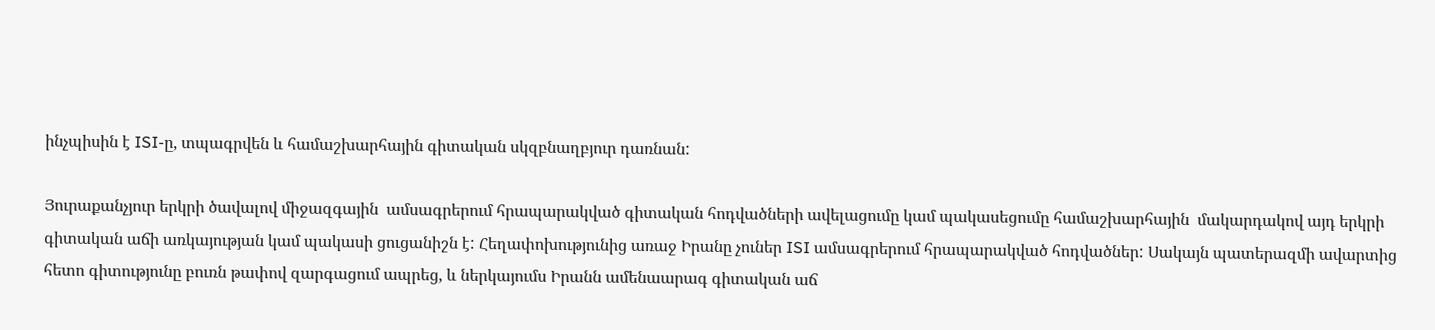ինչպիսին է ISI-ը, տպագրվեն և համաշխարհային գիտական սկզբնաղբյուր դառնան:

Յուրաքանչյուր երկրի ծավալով միջազգային  ամսագրերում հրապարակված գիտական հոդվածների ավելացումը կամ պակասեցումը համաշխարհային  մակարդակով այդ երկրի գիտական աճի առկայության կամ պակասի ցուցանիշն է: Հեղափոխությունից առաջ Իրանը չուներ ISI ամսագրերում հրապարակված հոդվածներ: Սակայն պատերազմի ավարտից հետո գիտությունը բուռն թափով զարգացում ապրեց, և ներկայումս Իրանն ամենաարագ գիտական աճ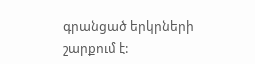գրանցած երկրների շարքում է: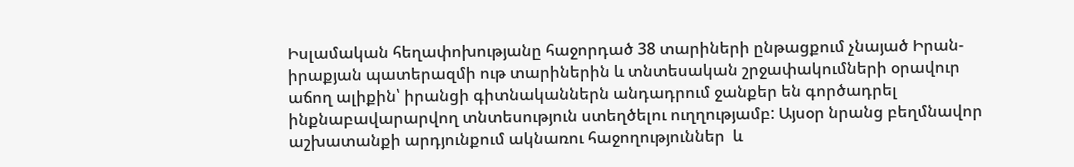Իսլամական հեղափոխությանը հաջորդած 38 տարիների ընթացքում չնայած Իրան-իրաքյան պատերազմի ութ տարիներին և տնտեսական շրջափակումների օրավուր աճող ալիքին՝ իրանցի գիտնականներն անդադրում ջանքեր են գործադրել ինքնաբավարարվող տնտեսություն ստեղծելու ուղղությամբ: Այսօր նրանց բեղմնավոր աշխատանքի արդյունքում ակնառու հաջողություններ  և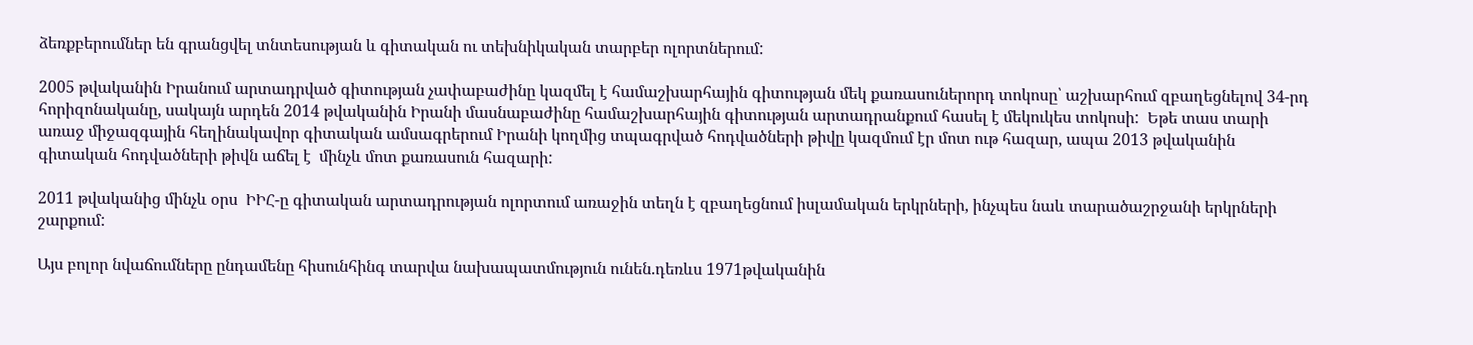ձեռքբերումներ են գրանցվել տնտեսության և գիտական ու տեխնիկական տարբեր ոլորտներում:

2005 թվականին Իրանում արտադրված գիտության չափաբաժինը կազմել է համաշխարհային գիտության մեկ քառասուներորդ տոկոսը՝ աշխարհում զբաղեցնելով 34-րդ հորիզոնականը, սակայն արդեն 2014 թվականին Իրանի մասնաբաժինը համաշխարհային գիտության արտադրանքում հասել է մեկուկես տոկոսի:  Եթե տաս տարի առաջ միջազգային հեղինակավոր գիտական ամսագրերում Իրանի կողմից տպագրված հոդվածների թիվը կազմում էր մոտ ութ հազար, ապա 2013 թվականին գիտական հոդվածների թիվն աճել է  մինչև մոտ քառասուն հազարի:

2011 թվականից մինչև օրս  ԻԻՀ-ը գիտական արտադրության ոլորտում առաջին տեղն է զբաղեցնում իսլամական երկրների, ինչպես նաև տարածաշրջանի երկրների շարքում:

Այս բոլոր նվաճումները ընդամենը հիսունհինգ տարվա նախապատմություն ունեն.դեռևս 1971թվականին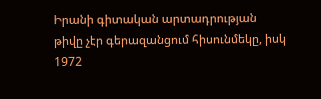Իրանի գիտական արտադրության թիվը չէր գերազանցում հիսունմեկը, իսկ 1972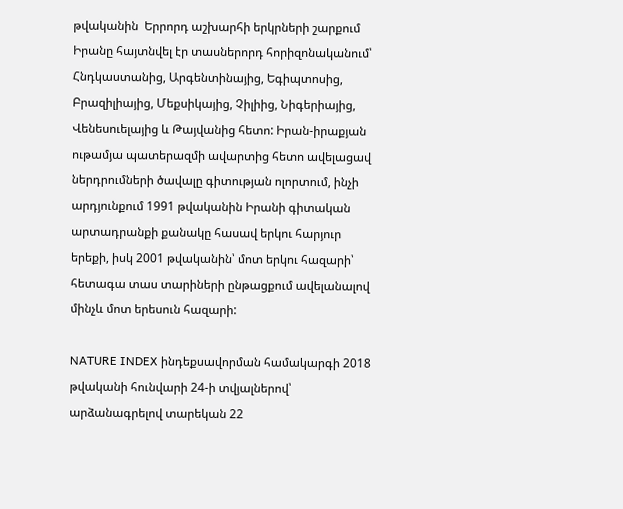թվականին  Երրորդ աշխարհի երկրների շարքում Իրանը հայտնվել էր տասներորդ հորիզոնականում՝ Հնդկաստանից, Արգենտինայից, Եգիպտոսից, Բրազիլիայից, Մեքսիկայից, Չիլիից, Նիգերիայից, Վենեսուելայից և Թայվանից հետո: Իրան-իրաքյան ութամյա պատերազմի ավարտից հետո ավելացավ ներդրումների ծավալը գիտության ոլորտում, ինչի արդյունքում 1991 թվականին Իրանի գիտական արտադրանքի քանակը հասավ երկու հարյուր երեքի, իսկ 2001 թվականին՝ մոտ երկու հազարի՝ հետագա տաս տարիների ընթացքում ավելանալով մինչև մոտ երեսուն հազարի:

NATURE INDEX ինդեքսավորման համակարգի 2018 թվականի հունվարի 24-ի տվյալներով՝ արձանագրելով տարեկան 22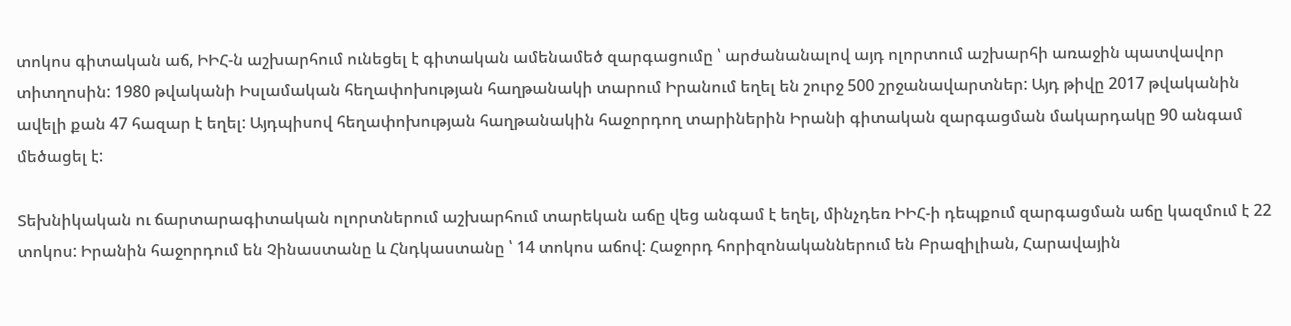տոկոս գիտական աճ, ԻԻՀ-ն աշխարհում ունեցել է գիտական ամենամեծ զարգացումը ՝ արժանանալով այդ ոլորտում աշխարհի առաջին պատվավոր տիտղոսին: 1980 թվականի Իսլամական հեղափոխության հաղթանակի տարում Իրանում եղել են շուրջ 500 շրջանավարտներ: Այդ թիվը 2017 թվականին ավելի քան 47 հազար է եղել: Այդպիսով հեղափոխության հաղթանակին հաջորդող տարիներին Իրանի գիտական զարգացման մակարդակը 90 անգամ մեծացել է:

Տեխնիկական ու ճարտարագիտական ոլորտներում աշխարհում տարեկան աճը վեց անգամ է եղել, մինչդեռ ԻԻՀ-ի դեպքում զարգացման աճը կազմում է 22 տոկոս: Իրանին հաջորդում են Չինաստանը և Հնդկաստանը ՝ 14 տոկոս աճով: Հաջորդ հորիզոնականներում են Բրազիլիան, Հարավային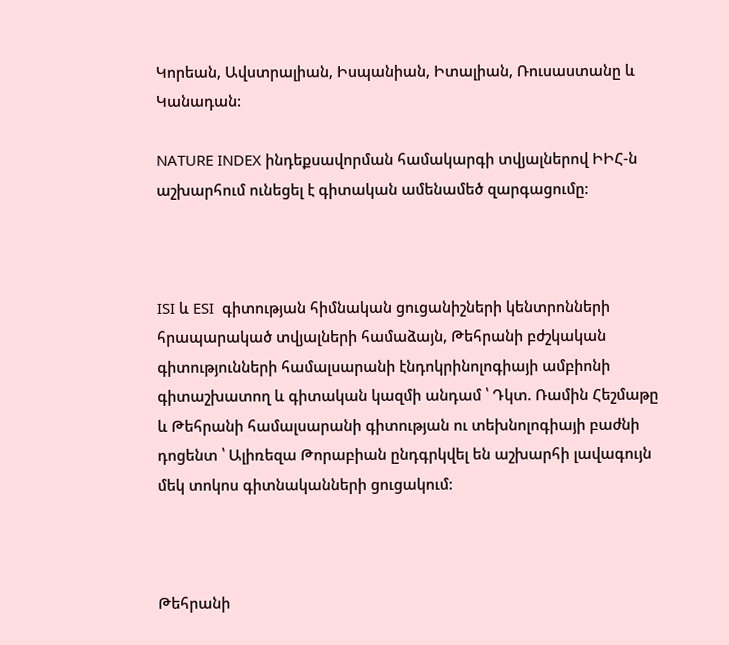Կորեան, Ավստրալիան, Իսպանիան, Իտալիան, Ռուսաստանը և Կանադան:

NATURE INDEX ինդեքսավորման համակարգի տվյալներով ԻԻՀ-ն աշխարհում ունեցել է գիտական ամենամեծ զարգացումը:



ISI և ESI  գիտության հիմնական ցուցանիշների կենտրոնների հրապարակած տվյալների համաձայն, Թեհրանի բժշկական գիտությունների համալսարանի էնդոկրինոլոգիայի ամբիոնի գիտաշխատող և գիտական կազմի անդամ ՝ Դկտ. Ռամին Հեշմաթը և Թեհրանի համալսարանի գիտության ու տեխնոլոգիայի բաժնի դոցենտ ՝ Ալիռեզա Թորաբիան ընդգրկվել են աշխարհի լավագույն մեկ տոկոս գիտնականների ցուցակում:



Թեհրանի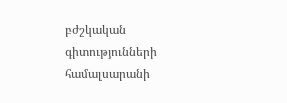բժշկական գիտությունների համալսարանի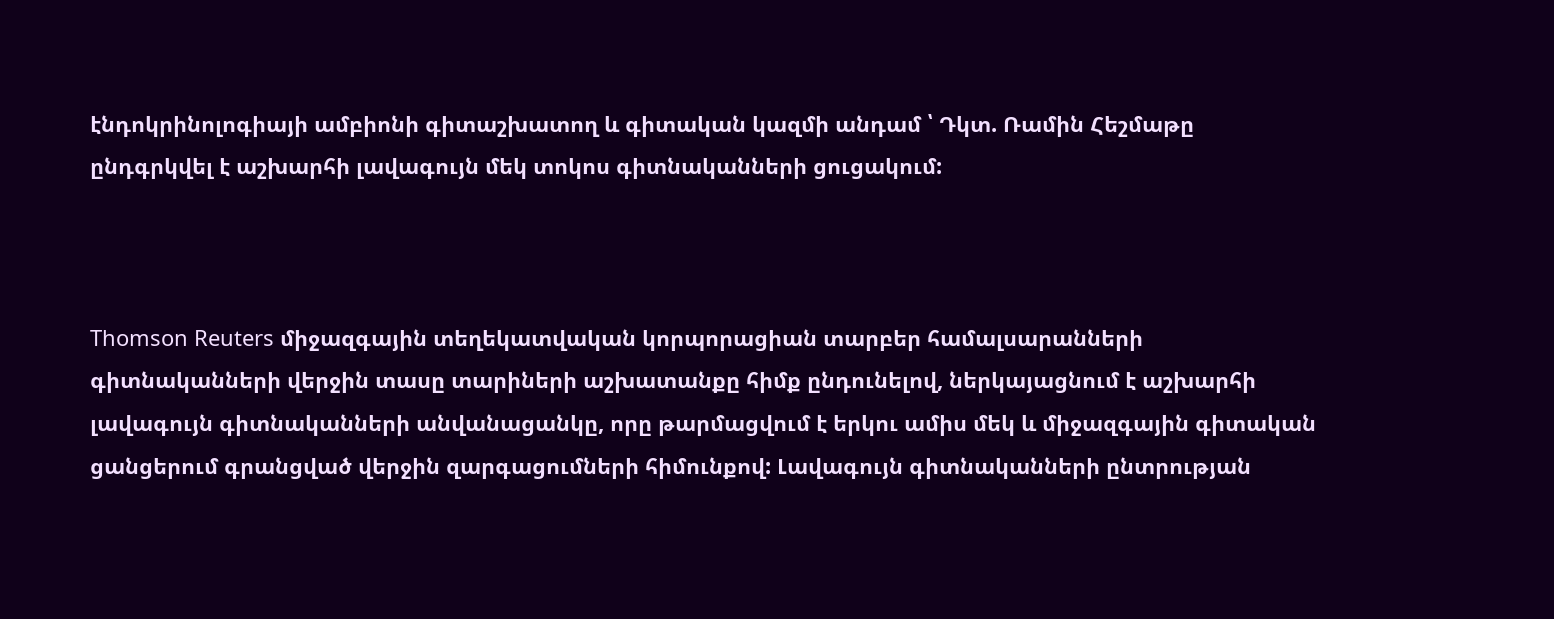էնդոկրինոլոգիայի ամբիոնի գիտաշխատող և գիտական կազմի անդամ ՝ Դկտ. Ռամին Հեշմաթը  ընդգրկվել է աշխարհի լավագույն մեկ տոկոս գիտնականների ցուցակում:



Thomson Reuters միջազգային տեղեկատվական կորպորացիան տարբեր համալսարանների գիտնականների վերջին տասը տարիների աշխատանքը հիմք ընդունելով, ներկայացնում է աշխարհի լավագույն գիտնականների անվանացանկը, որը թարմացվում է երկու ամիս մեկ և միջազգային գիտական ցանցերում գրանցված վերջին զարգացումների հիմունքով: Լավագույն գիտնականների ընտրության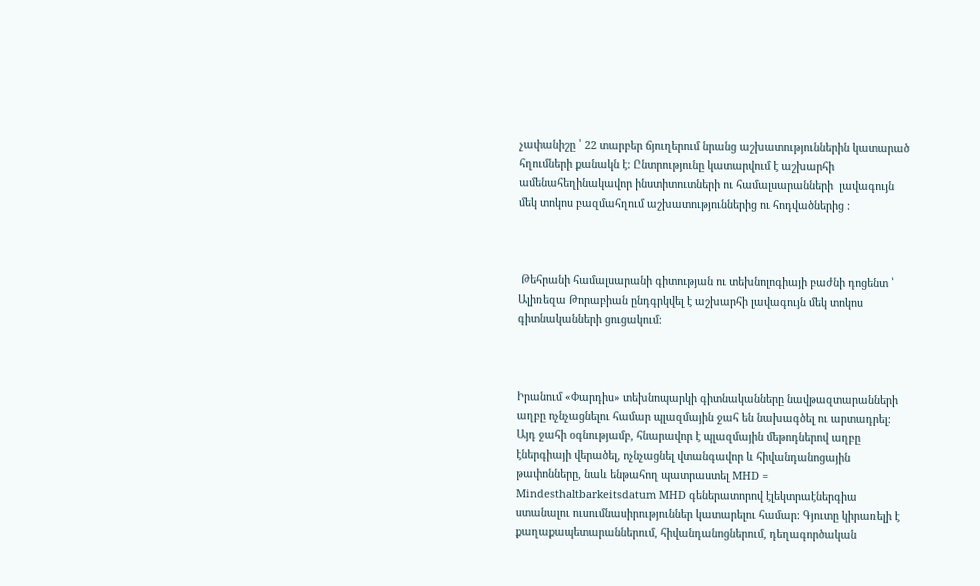չափանիշը ՝ 22 տարբեր ճյուղերում նրանց աշխատություններին կատարած հղումների քանակն է: Ընտրությունը կատարվում է աշխարհի ամենահեղինակավոր ինստիտուտների ու համալսարանների  լավագույն մեկ տոկոս բազմահղում աշխատություններից ու հոդվածներից :



 Թեհրանի համալսարանի գիտության ու տեխնոլոգիայի բաժնի դոցենտ ՝ Ալիռեզա Թորաբիան ընդգրկվել է աշխարհի լավագույն մեկ տոկոս գիտնականների ցուցակում:



Իրանում «Փարդիս» տեխնոպարկի գիտնականները նավթազտարանների աղբը ոչնչացնելու համար պլազմային ջահ են նախագծել ու արտադրել: Այդ ջահի օգնությամբ, հնարավոր է պլազմային մեթոդներով աղբը էներգիայի վերածել, ոչնչացնել վտանգավոր և հիվանդանոցային թափոնները, նաև ենթահող պատրաստել MHD = Mindesthaltbarkeitsdatum MHD գեներատորով էլեկտրաէներգիա ստանալու ուսումնասիրություններ կատարելու համար: Գյուտը կիրառելի է քաղաքապետարաններում, հիվանդանոցներում, դեղագործական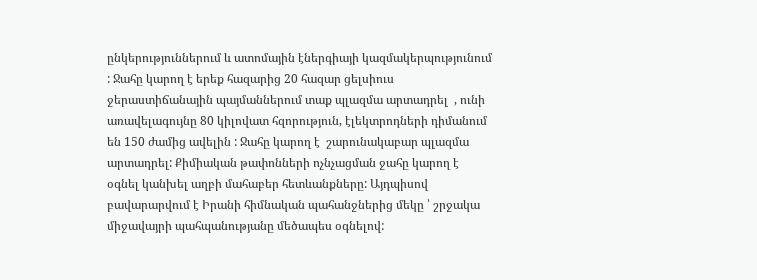ընկերություններում և ատոմային էներգիայի կազմակերպությունում : Ջահը կարող է երեք հազարից 20 հազար ցելսիուս ջերաստիճանային պայմաններում տաք պլազմա արտադրել  , ունի առավելագույնը 80 կիլովատ հզորություն, էլեկտրոդների դիմանում են 150 ժամից ավելին : Ջահը կարող է  շարունակաբար պլազմա արտադրել: Քիմիական թափոնների ոչնչացման ջահը կարող է օգնել կանխել աղբի մահաբեր հետևանքները: Այդպիսով բավարարվում է Իրանի հիմնական պահանջներից մեկը ՝ շրջակա միջավայրի պահպանությանը մեծապես օգնելով: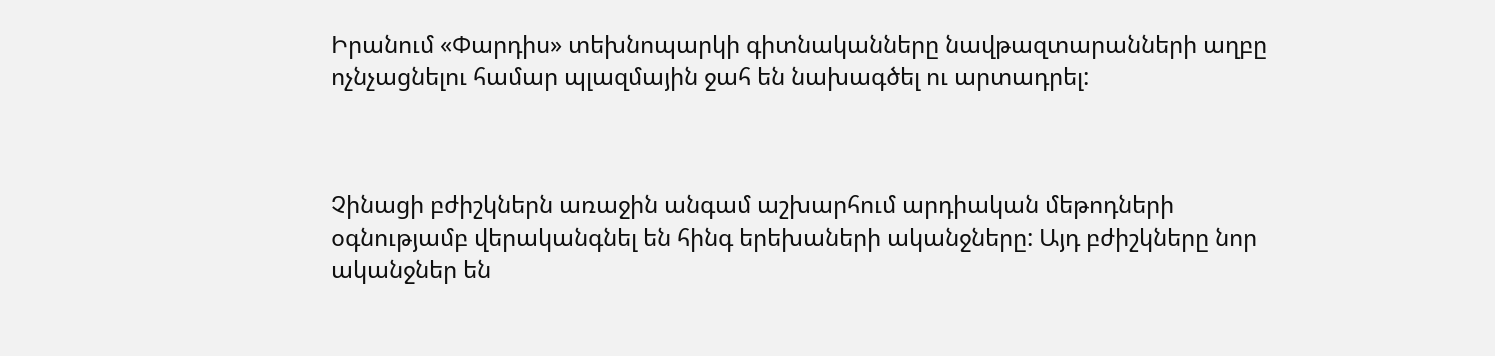Իրանում «Փարդիս» տեխնոպարկի գիտնականները նավթազտարանների աղբը ոչնչացնելու համար պլազմային ջահ են նախագծել ու արտադրել:



Չինացի բժիշկներն առաջին անգամ աշխարհում արդիական մեթոդների օգնությամբ վերականգնել են հինգ երեխաների ականջները: Այդ բժիշկները նոր ականջներ են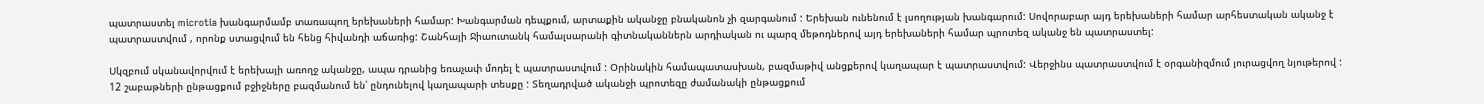պատրաստել microtia խանգարմամբ տառապող երեխաների համար: Խանգարման դեպքում, արտաքին ականջը բնականոն չի զարգանում : Երեխան ունենում է լսողության խանգարում: Սովորաբար այդ երեխաների համար արհեստական ականջ է պատրաստվում , որոնք ստացվում են հենց հիվանդի աճառից: Շանհայի Ջիաուտանկ համալսարանի գիտնականներն արդիական ու պարզ մեթոդներով այդ երեխաների համար պրոտեզ ականջ են պատրաստել:

Սկզբում սկանավորվում է երեխայի առողջ ականջը, ապա դրանից եռաչափ մոդել է պատրաստվում : Օրինակին համապատասխան, բազմաթիվ անցքերով կաղապար է պատրաստվում: Վերջինս պատրաստվում է օրգանիզմում յուրացվող նյութերով : 12 շաբաթների ընթացքում բջիջները բազմանում են՝ ընդունելով կաղապարի տեսքը : Տեղադրված ականջի պրոտեզը ժամանակի ընթացքում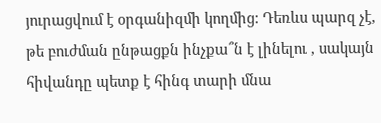յուրացվում է օրգանիզմի կողմից: Դեռևս պարզ չէ, թե բուժման ընթացքն ինչքա՞ն է լինելու , սակայն հիվանդը պետք է հինգ տարի մնա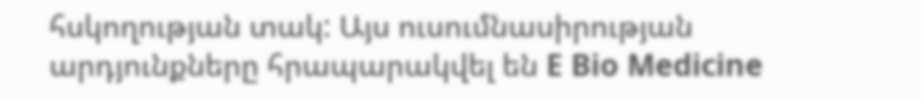հսկողության տակ: Այս ուսումնասիրության արդյունքները հրապարակվել են E Bio Medicine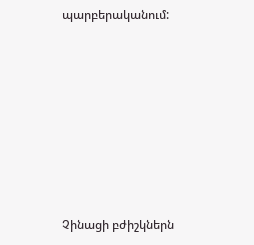պարբերականում:









Չինացի բժիշկներն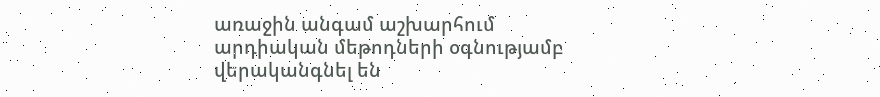առաջին անգամ աշխարհում արդիական մեթոդների օգնությամբ վերականգնել են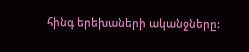հինգ երեխաների ականջները: